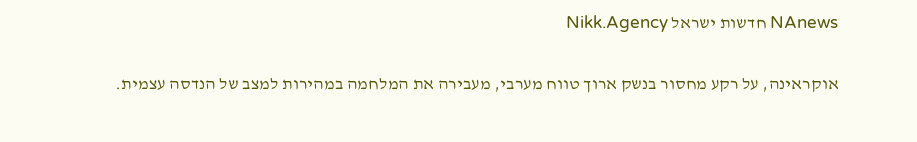NAnews חדשות ישראל Nikk.Agency

אוקראינה, על רקע מחסור בנשק ארוך טווח מערבי, מעבירה את המלחמה במהירות למצב של הנדסה עצמית.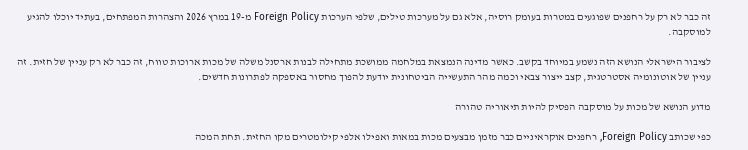זה כבר לא רק על רחפנים שפוגעים במטרות בעומק רוסיה, אלא גם על מערכות טילים, שלפי הערכות Foreign Policy מ-19 במרץ 2026 והצהרות המפתחים, בעתיד יוכלו להגיע למוסקבה.

לציבור הישראלי הנושא הזה נשמע במיוחד בקשב. כאשר מדינה הנמצאת במלחמה ממושכת מתחילה לבנות ארסנל משלה של מכות ארוכות טווח, זה כבר לא רק עניין של חזית. זה עניין של אוטונומיה אסטרטגית, קצב ייצור צבאי וכמה מהר התעשייה הביטחונית יודעת להפוך מחסור באספקה לפתרונות חדשים.

מדוע הנושא של מכות על מוסקבה הפסיק להיות תיאוריה טהורה

כפי שכותב Foreign Policy, רחפנים אוקראיניים כבר מזמן מבצעים מכות במאות ואפילו אלפי קילומטרים מקו החזית. תחת המכה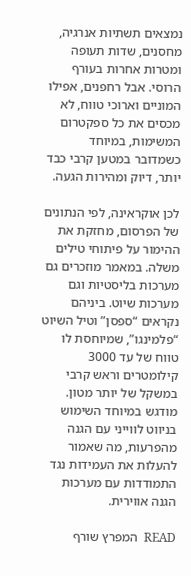נמצאים תשתיות אנרגיה, מחסנים, שדות תעופה ומטרות אחרות בעורף הרוסי. אבל רחפנים, אפילו המוניים וארוכי טווח, לא מכסים את כל ספקטרום המשימות, במיוחד כשמדובר במטען קרבי כבד יותר, דיוק ומהירות הגעה.

לכן אוקראינה, לפי הנתונים של הפרסום, מחזקת את ההימור על פיתוחי טילים משלה. במאמר מוזכרים גם מערכות בליסטיות וגם מערכות שיוט. ביניהם נקראים “ספסן” וטיל השיוט “פלמינגו”, שמיוחסת לו טווח של עד 3000 קילומטרים וראש קרבי במשקל של יותר מטון. מודגש במיוחד השימוש בניווט לווייני עם הגנה מהפרעות, מה שאמור להעלות את העמידות נגד התמודדות עם מערכות הגנה אווירית.

READ  המפרץ שורף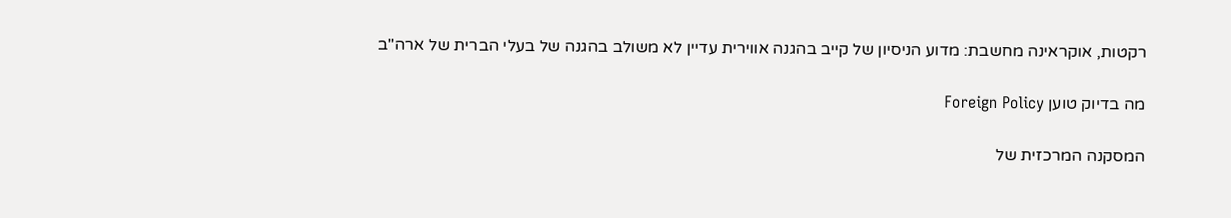רקטות, אוקראינה מחשבת: מדוע הניסיון של קייב בהגנה אווירית עדיין לא משולב בהגנה של בעלי הברית של ארה"ב

מה בדיוק טוען Foreign Policy

המסקנה המרכזית של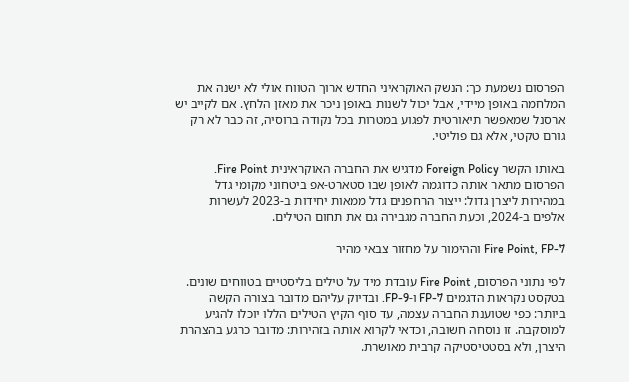הפרסום נשמעת כך: הנשק האוקראיני החדש ארוך הטווח אולי לא ישנה את המלחמה באופן מיידי, אבל יכול לשנות באופן ניכר את מאזן הלחץ. אם לקייב יש ארסנל שמאפשר תיאורטית לפגוע במטרות בכל נקודה ברוסיה, זה כבר לא רק גורם טקטי, אלא גם פוליטי.

באותו הקשר Foreign Policy מדגיש את החברה האוקראינית Fire Point. הפרסום מתאר אותה כדוגמה לאופן שבו סטארט-אפ ביטחוני מקומי גדל במהירות ליצרן גדול: ייצור הרחפנים גדל ממאות יחידות ב-2023 לעשרות אלפים ב-2024, וכעת החברה מגבירה גם את תחום הטילים.

Fire Point, FP-7 וההימור על מחזור צבאי מהיר

לפי נתוני הפרסום, Fire Point עובדת מיד על טילים בליסטיים בטווחים שונים. בטקסט נקראות הדגמים FP-7 ו-FP-9. ובדיוק עליהם מדובר בצורה הקשה ביותר: כפי שטוענת החברה עצמה, עד סוף הקיץ הטילים הללו יוכלו להגיע למוסקבה. זו נוסחה חשובה, וכדאי לקרוא אותה בזהירות: מדובר כרגע בהצהרת היצרן, ולא בסטטיסטיקה קרבית מאושרת.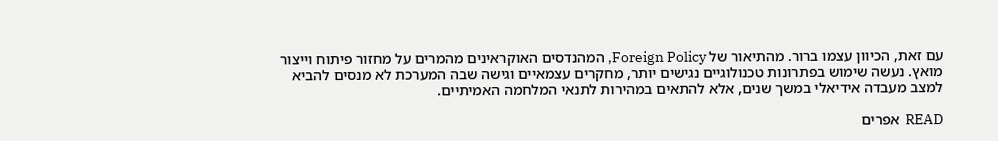עם זאת, הכיוון עצמו ברור. מהתיאור של Foreign Policy, המהנדסים האוקראינים מהמרים על מחזור פיתוח וייצור מואץ. נעשה שימוש בפתרונות טכנולוגיים נגישים יותר, מחקרים עצמאיים וגישה שבה המערכת לא מנסים להביא למצב מעבדה אידיאלי במשך שנים, אלא להתאים במהירות לתנאי המלחמה האמיתיים.

READ  אפרים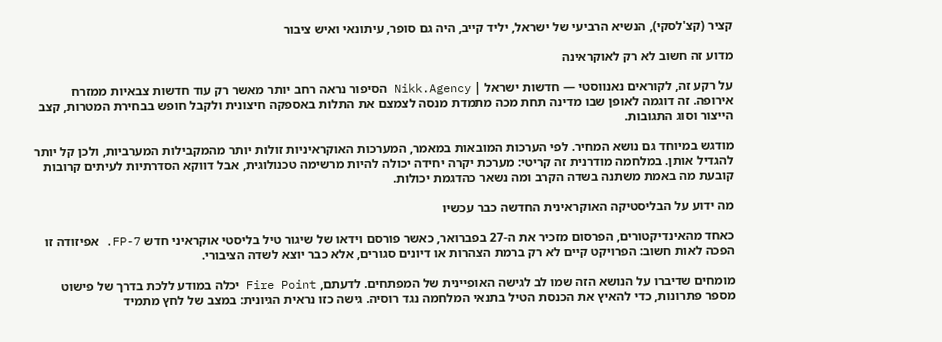קציר (קצ'לסקי), הנשיא הרביעי של ישראל, יליד קייב, היה גם סופר, עיתונאי ואיש ציבור

מדוע זה חשוב לא רק לאוקראינה

על רקע זה, לקוראים נאנווסטי — חדשות ישראל | Nikk.Agency הסיפור נראה רחב יותר מאשר רק עוד חדשות צבאיות ממזרח אירופה. זה דוגמה לאופן שבו מדינה תחת מכה מתמדת מנסה לצמצם את התלות באספקה חיצונית ולקבל חופש בבחירת המטרות, קצב הייצור וסוג התגובות.

מודגש במיוחד גם נושא המחיר. לפי הערכות המובאות במאמר, המערכות האוקראיניות זולות יותר מהמקבילות המערביות, ולכן קל יותר להגדיל אותן. במלחמה מודרנית זה קריטי: מערכת יקרה יחידה יכולה להיות מרשימה טכנולוגית, אבל דווקא הסדרתיות לעיתים קרובות קובעת מה באמת משתנה בשדה הקרב ומה נשאר כהדגמת יכולות.

מה ידוע על הבליסטיקה האוקראינית החדשה כבר עכשיו

כאחד מהאינדיקטורים, הפרסום מזכיר את ה-27 בפברואר, כאשר פורסם וידאו של שיגור טיל בליסטי אוקראיני חדש FP-7. אפיזודה זו הפכה לאות חשוב: הפרויקט קיים לא רק ברמת הצהרות או דיונים סגורים, אלא כבר יוצא לשדה הציבורי.

מומחים שדיברו על הנושא הזה שמו לב לגישה האופיינית של המפתחים. לדעתם, Fire Point יכלה במודע ללכת בדרך של פישוט מספר פתרונות, כדי להאיץ את הכנסת הטיל בתנאי המלחמה נגד רוסיה. גישה כזו נראית הגיונית: במצב של לחץ מתמיד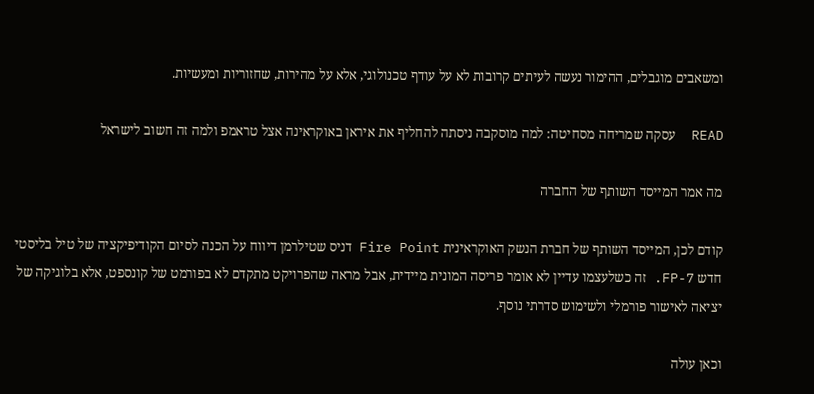ומשאבים מוגבלים, ההימור נעשה לעיתים קרובות לא על עודף טכנולוגי, אלא על מהירות, שחזוריות ומעשיות.

READ  עסקה שמריחה מסחיטה: למה מוסקבה ניסתה להחליף את איראן באוקראינה אצל טראמפ ולמה זה חשוב לישראל

מה אמר המייסד השותף של החברה

קודם לכן, המייסד השותף של חברת הנשק האוקראינית Fire Point דניס שטילרמן דיווח על הכנה לסיום הקודיפיקציה של טיל בליסטי חדש FP-7. זה כשלעצמו עדיין לא אומר פריסה המונית מיידית, אבל מראה שהפרויקט מתקדם לא בפורמט של קונספט, אלא בלוגיקה של יציאה לאישור פורמלי ולשימוש סדרתי נוסף.

וכאן עולה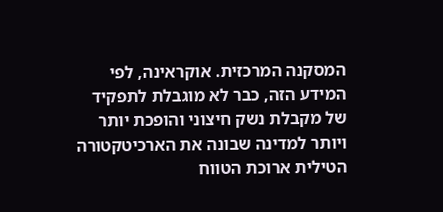המסקנה המרכזית. אוקראינה, לפי המידע הזה, כבר לא מוגבלת לתפקיד של מקבלת נשק חיצוני והופכת יותר ויותר למדינה שבונה את הארכיטקטורה הטילית ארוכת הטווח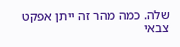שלה. כמה מהר זה ייתן אפקט צבאי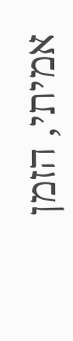אמיתי, הזמן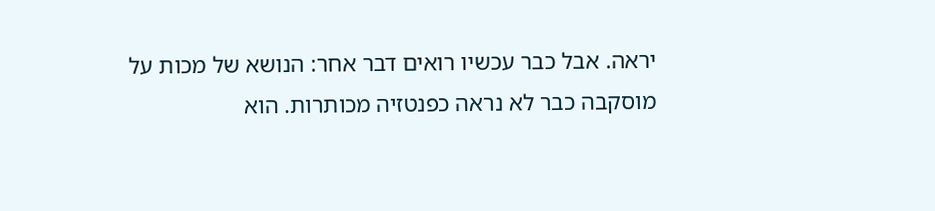יראה. אבל כבר עכשיו רואים דבר אחר: הנושא של מכות על מוסקבה כבר לא נראה כפנטזיה מכותרות. הוא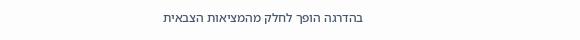בהדרגה הופך לחלק מהמציאות הצבאית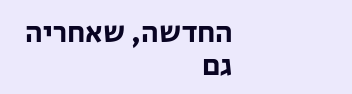החדשה, שאחריה גם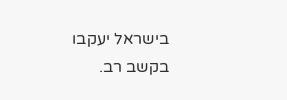בישראל יעקבו בקשב רב.